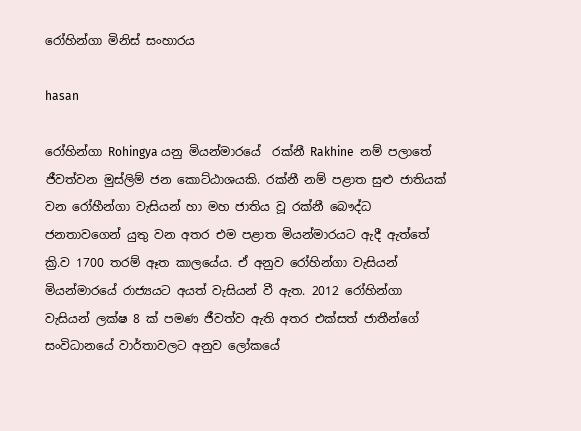රෝහින්ගා මිනිස් සංහාරය

hasan

රෝහින්ගා Rohingya යනු මියන්මාරයේ  රක්නී Rakhine  නම් පලාතේ ජීවත්වන මුස්ලිම් ජන කොට්ඨාශයකි. රක්නී නම් පළාත සුළු ජාතියක් වන රෝහීන්ගා වැසියන් හා මහ ජාතිය වූ රක්නී බෞද්ධ ජනතාවගෙන් යුතු වන අතර එම පළාත මියන්මාරයට ඇදී ඇත්තේ ක්‍රි.ව 1700 තරම් ඈත කාලයේය. ඒ අනුව රෝහින්ගා වැසියන් මියන්මාරයේ රාජ්‍යයට අයත් වැසියන් වී ඇත. 2012 රෝහින්ගා වැසියන් ලක්ෂ 8 ක් පමණ ජීවත්ව ඇති අතර එක්සත් ජාතීන්ගේ සංවිධානයේ වාර්තාවලට අනුව ලෝකයේ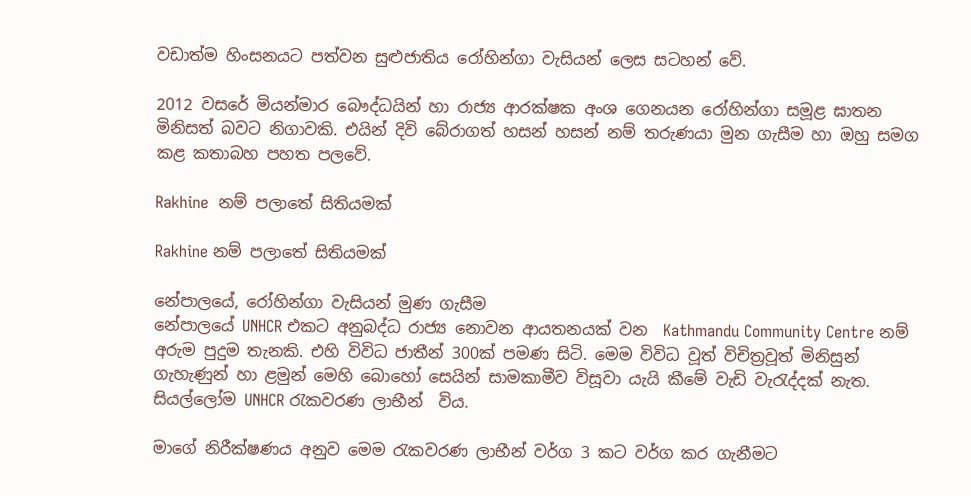වඩාත්ම හිංසනයට පත්වන සුළුජාතිය රෝහින්ගා වැසියන් ලෙස සටහන් වේ.

2012 වසරේ මියන්මාර බෞද්ධයින් හා රාජ්‍ය ආරක්ෂක අංශ ගෙනයන රෝහින්ගා සමූළ ඝාතන මිනිසත් බවට නිගාවකි. එයින් දිවි බේරාගත් හසන් හසන් නම් තරුණයා මුන ගැසීම හා ඔහු සමග කළ කතාබහ පහත පලවේ.

Rakhine  නම් පලාතේ සිතියමක්

Rakhine නම් පලාතේ සිතියමක්

නේපාලයේ, රෝහින්ගා වැසියන් මුණ ගැසීම
නේපාලයේ UNHCR එකට අනුබද්ධ රාජ්‍ය නොවන ආයතනයක් වන  Kathmandu Community Centre නම් අරුම පුදුම තැනකි. එහි විවිධ ජාතීන් 300ක් පමණ සිටි. මෙම විවිධ වූත් විචිත්‍රවූත් මිනිසුන් ගැහැණුන් හා ළමුන් මෙහි බොහෝ සෙයින් සාමකාමීව විසූවා යැයි කීමේ වැඩි වැරැද්දක් නැත. සියල්ලෝම UNHCR රැකවරණ ලාභීන්  විය.

මාගේ නිරීක්ෂණය අනුව මෙම රැකවරණ ලාභීන් වර්ග 3 කට වර්ග කර ගැනීමට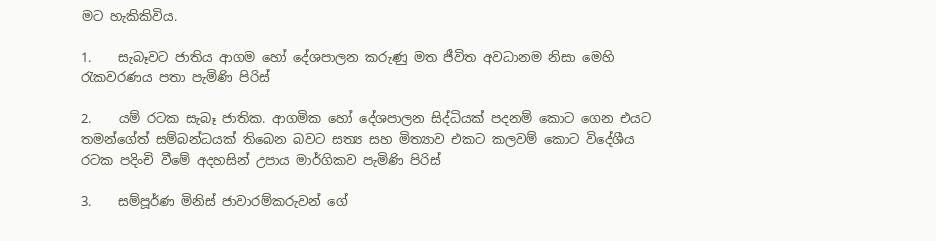මට හැකිකිවිය.

1.    සැබෑවට ජාතිය ආගම හෝ දේශපාලන කරුණු මත ජීවිත අවධානම නිසා මෙහි රැකවරණය පතා පැමිණි පිරිස්

2.    යම් රටක සැබෑ ජාතික. ආගමික හෝ දේශපාලන සිද්ධියක් පදනම් කොට ගෙන එයට තමන්ගේත් සම්බන්ධයක් තිබෙන බවට සත්‍ය සහ මිත්‍යාව එකට කලවම් කොට විදේශීය රටක පදිංචි වීමේ අදහසින් උපාය මාර්ගිකව පැමිණි පිරිස්

3.    සම්පූර්ණ මිනිස් ජාවාරම්කරුවන් ගේ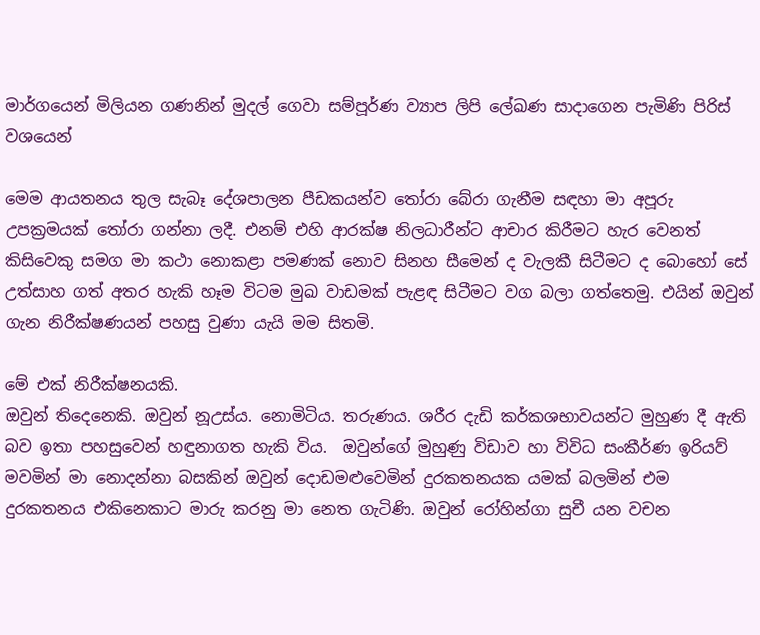මාර්ගයෙන් මිලියන ගණනින් මුදල් ගෙවා සම්පූර්ණ ව්‍යාප ලිපි ලේඛණ සාදාගෙන පැමිණි පිරිස් වශයෙන්

මෙම ආයතනය තුල සැබෑ දේශපාලන පීඩකයන්ව තෝරා බේරා ගැනීම සඳහා මා අපූරු උපක්‍රමයක් තෝරා ගන්නා ලදී. එනම් එහි ආරක්ෂ නිලධාරීන්ට ආචාර කිරීමට හැර වෙනත් කිසිවෙකු සමග මා කථා නොකළා පමණක් නොව සිනහ සීමෙන් ද වැලකී සිටීමට ද බොහෝ සේ උත්සාහ ගත් අතර හැකි හෑම විටම මුඛ වාඩමක් පැළඳ සිටීමට වග බලා ගත්තෙමු. එයින් ඔවුන් ගැන නිරීක්ෂණයන් පහසු වුණා යැයි මම සිතමි.

මේ එක් නිරීක්ෂනයකි.
ඔවුන් තිදෙනෙකි. ඔවුන් නූඋස්ය. නොමිටිය. තරුණය. ශරීර දැඩි කර්කශභාවයන්ට මුහුණ දී ඇති බව ඉතා පහසුවෙන් හඳුනාගත හැකි විය.  ඔවුන්ගේ මුහුණු විඩාව හා විවිධ සංකීර්ණ ඉරියව් මවමින් මා නොදන්නා බසකින් ඔවුන් දොඩමළුවෙමින් දුරකතනයක යමක් බලමින් එම දුරකතනය එකිනෙකාට මාරු කරනු මා නෙත ගැටිණි. ඔවුන් රෝහින්ගා සුචී යන වචන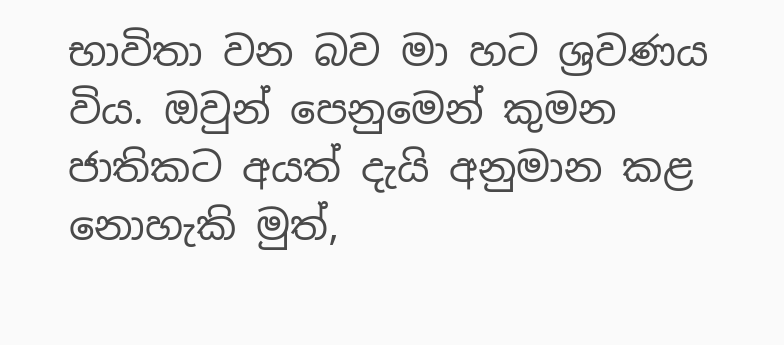භාවිතා වන බව මා හට ශ්‍රවණය විය. ඔවුන් පෙනුමෙන් කුමන ජාතිකට අයත් දැයි අනුමාන කළ නොහැකි මුත්,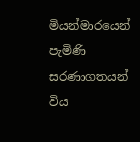මියන්මාරයෙන් පැමිණි සරණාගතයන් විය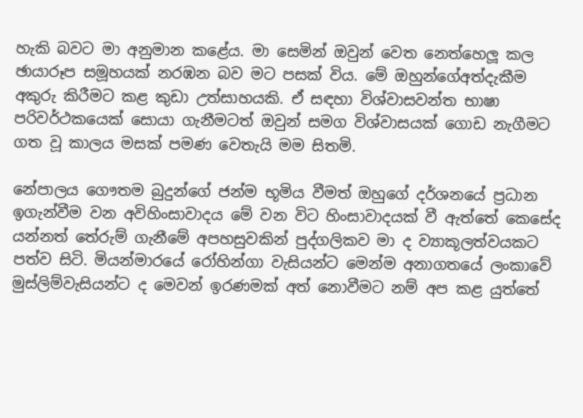හැකි බවට මා අනුමාන කළේය. මා සෙමින් ඔවුන් වෙත නෙත්හෙලූ කල ඡායාරූප සමූහයක් නරඹන බව මට පසක් විය. මේ ඔහුන්ගේඅත්දැකීම අකුරු කිරීමට කළ කුඩා උත්සාහයකි. ඒ සඳහා විශ්වාසවන්ත භාෂා පරිවර්ථකයෙක් සොයා ගැනීමටත් ඔවුන් සමග විශ්වාසයක් ගොඩ නැගීමට ගත වූ කාලය මසක් පමණ වෙතැයි මම සිතමි.

නේපාලය ගෞතම බුදුන්ගේ ජන්ම භූමිය වීමත් ඔහුගේ දර්ශනයේ ප්‍රධාන ඉගැන්වීම වන අවිහිංසාවාදය මේ වන විට හිංසාවාදයක් වී ඇත්තේ කෙසේද යන්නත් තේරුම් ගැනීමේ අපහසුවකින් පුද්ගලිකව මා ද ව්‍යාකූලත්වයකට පත්ව සිටි. මියන්මාරයේ රෝහින්ගා වැසියන්ට මෙන්ම අනාගතයේ ලංකාවේ මුස්ලිම්වැසියන්ට ද මෙවන් ඉරණමක් අත් නොවීමට නම් අප කළ යුත්තේ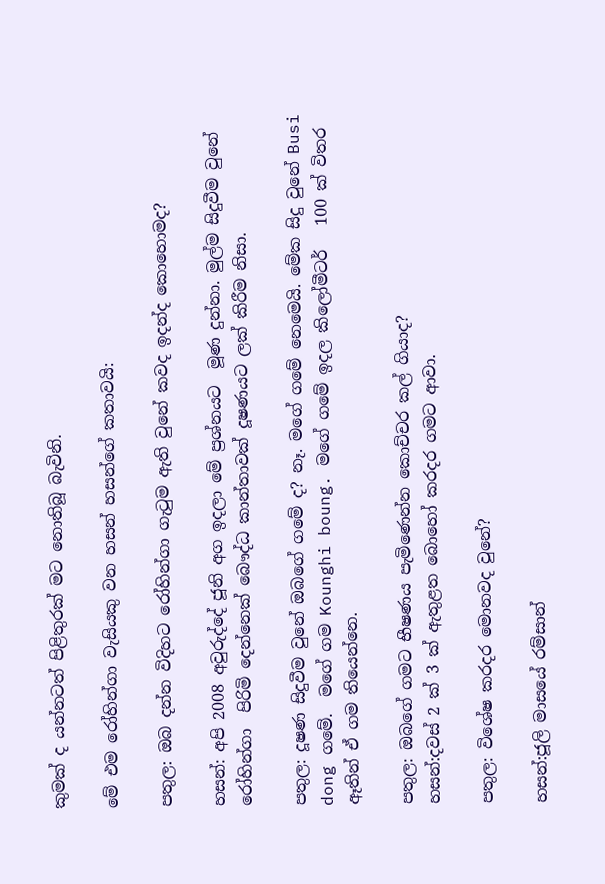කුමක් ද යන්නටත් පිළිතුරක් මට නොතිබූ බැවිනි.

මේ එම රෝහින්ගා වැසියකු වන හසන් හසන්ගේ කතාවයි:

පතුල: ඔබ දන්න විදිහට රෝහින්ගා ගැටුම ඇති වුනේ කවද ඉදන්ද කොහොමද?

හසන්: අපි 2008 අවුරුද්දේ ජූනි අග ඉදලා මේ ප්‍රශ්නයට  මූණ දුන්නා. මුල්ම සිදුවීම වුනේ රෝහින්ගා  පිරිමි දෙන්නෙක් බෞද්ධ කාන්තාවක් දූෂණයට ලක් කිරීම නිසා.

පතුල: දූෂණ සිදුවීම වුනේ ඔබගේ ගමේ ද? නෑ. මගේ ගමේ නෙමෙයි. මේක සිදු වුනේ Busi dong ගමේ.  මගේ ගම Kounghi boung. මගේ ගමේ ඉදල කිලෝමීටර්   100 ක් විතර ඈතින් ඒ ගම තියෙන්නෙ.

පතුල: ඔබගේ ගමට භීෂණය පැමිණෙන්න කොච්චර කල් ගියාද?
හසන්:දවස් 2 ක් 3 ක් ඇතුළත බොහෝ කරදර ගමට ආවා.

පතුල: විශේෂ කරදර මොනවද වුනේ?

හසන්:ජූලි මාසයේ රම්සාන්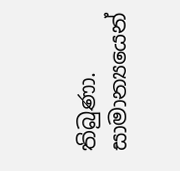තිබුණා. සාමාන්‍යයෙන්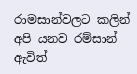රාමසාන්වලට කලින්  අපි යනව රම්සාන් ඇවිත්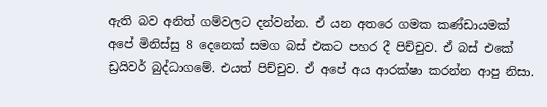ඇති බව අනිත් ගම්වලට දන්වන්න. ඒ යන අතරෙ ගමක කණ්ඩායමක්  අ‍පේ මිනිස්සු 8 දෙනෙක් සමග බස් එකට පහර දී පිච්චුව. ඒ බස් එකේ ඩ්‍රයිවර් බුද්ධාගමේ. එයත් පිච්චුව. ඒ අපේ අය ආරක්ෂා කරන්න ආපු නිසා.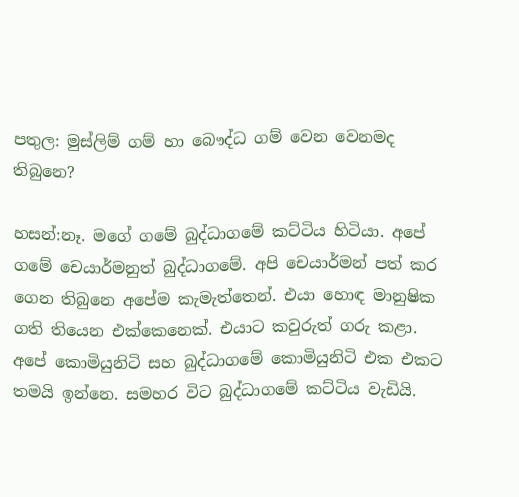පතුල: මුස්ලිම් ගම් හා බෞද්ධ ගම් වෙන වෙනමද තිබුනෙ?

හසන්:නෑ. මගේ ගමේ බුද්ධාගමේ කට්ටිය හිටියා. අපේ ගමේ චෙයාර්මනුත් බුද්ධාගමේ. අපි චෙයාර්මන් පත් කර ගෙන තිබුනෙ අපේම කැමැත්තෙන්. එයා හොඳ මානුෂික ගති තියෙන එක්කෙනෙක්. එයාට කවුරුත් ගරු කළා. අපේ කොමියුනිටි සහ බුද්ධාගමේ කොමියුනිටි එක එකට තමයි ඉන්නෙ. සමහර විට බුද්ධාගමේ කට්ටිය වැඩියි.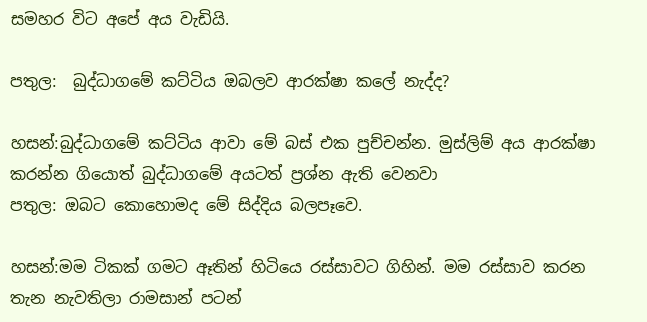සමහර විට අපේ අය වැඩියි.

පතුල:  බුද්ධාගමේ කට්ටිය ඔබලව ආරක්ෂා කලේ නැද්ද?

හසන්:බුද්ධාගමේ කට්ටිය ආවා මේ බස් එක පුච්චන්න. මුස්ලිම් අය ආරක්ෂා කරන්න ගියොත් බුද්ධාගමේ අයටත් ප්‍රශ්න ඇති වෙනවා
පතුල: ඔබට කොහොමද මේ සිද්දිය බලපෑවෙ.

හසන්:මම ටිකක් ගමට ඈතින් හිටියෙ රස්සාවට ගිහින්. මම රස්සාව කරන තැන නැවතිලා රාමසාන් පටන්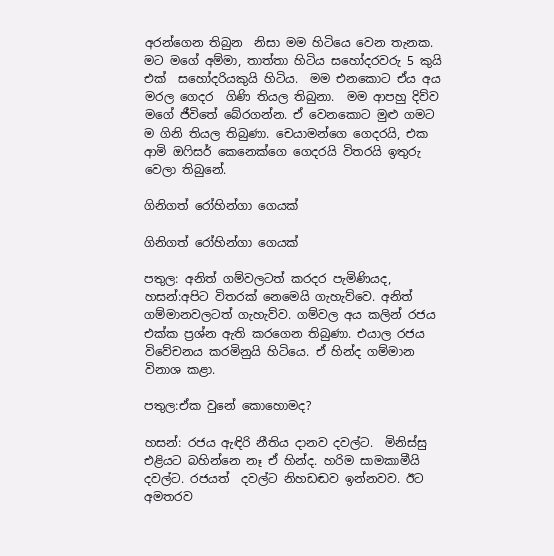අරන්ගෙන තිබුන  නිසා මම හිටියෙ වෙන තැනක. මට මගේ අම්මා, තාත්තා හිටිය සහෝදරවරු 5 කුයි එක්  සහෝදරියකුයි හිටිය.  මම එනකොට ඒය අය මරල ගෙදර  ගිණි තියල තිබුනා.  මම ආපහු දිව්ව මගේ ජීවිතේ බේරගන්න. ඒ වෙනකොට මුළු ගමට ම ගිනි තියල තිබුණා. චෙයාමන්ගෙ ගෙදරයි, එක ආමි ඔෆිසර් කෙනෙක්ගෙ ගෙදරයි විතරයි ඉතුරු වෙලා තිබුනේ.

ගිනිගත් රෝහින්ගා ගෙයක්

ගිනිගත් රෝහින්ගා ගෙයක්

පතුල: අනිත් ගම්වලටත් කරදර පැමිණියද,
හසන්:අපිට විතරක් නෙමෙයි ගැහැව්වෙ. අනිත් ගම්මානවලටත් ගැහැව්ව. ගම්වල අය කලින් රජය එක්ක ප්‍රශ්න ඇති කරගෙන තිබුණා. එයාල රජය විවේචනය කරමිනුයි හිටියෙ. ඒ හින්ද ගම්මාන විනාශ කළා.

පතුල:ඒක වුනේ කොහොමද?

හසන්: රජය ඇඳිරි නීතිය දානව දවල්ට.  මිනිස්සු එළියට බහින්නෙ නෑ ඒ හින්ද. හරිම සාමකාමීයි දවල්ට. රජයත්  දවල්ට නිහඩඬව ඉන්නවව. ඊට අමතරව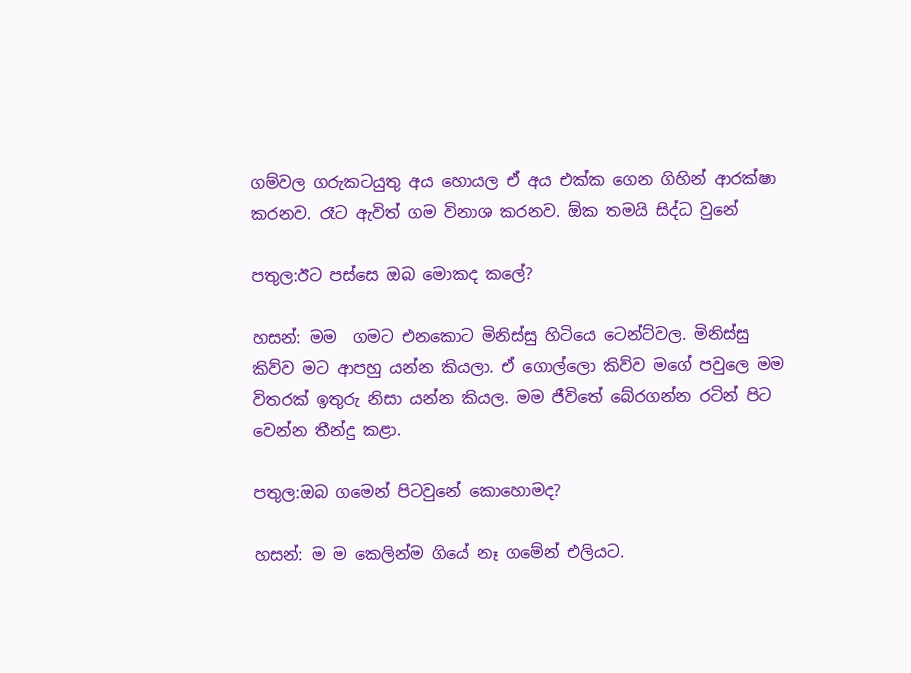ගම්වල ගරුකටයුතු අය හොයල ඒ අය එක්ක ගෙන ගිහින් ආරක්ෂා කරනව. රෑට ඇවිත් ගම විනාශ කරනව. ඕක තමයි සිද්ධ වුනේ

පතුල:ඊට පස්සෙ ඔබ මොකද කලේ?

හසන්: මම  ගමට එනකොට මිනිස්සු හිටියෙ ටෙන්ට්වල. මිනිස්සු කිව්ව මට ආපහු යන්න කියලා. ඒ ගොල්ලො කිව්ව මගේ පවුලෙ මම විතරක් ඉතුරු නිසා යන්න කියල. මම ජීවිතේ බේරගන්න රටින් පිට වෙන්න තීන්දු කළා.

පතුල:ඔබ ගමෙන් පිටවුනේ කොහොමද?

හසන්: ම ම කෙලින්ම ගියේ නෑ ගමේන් එලියට.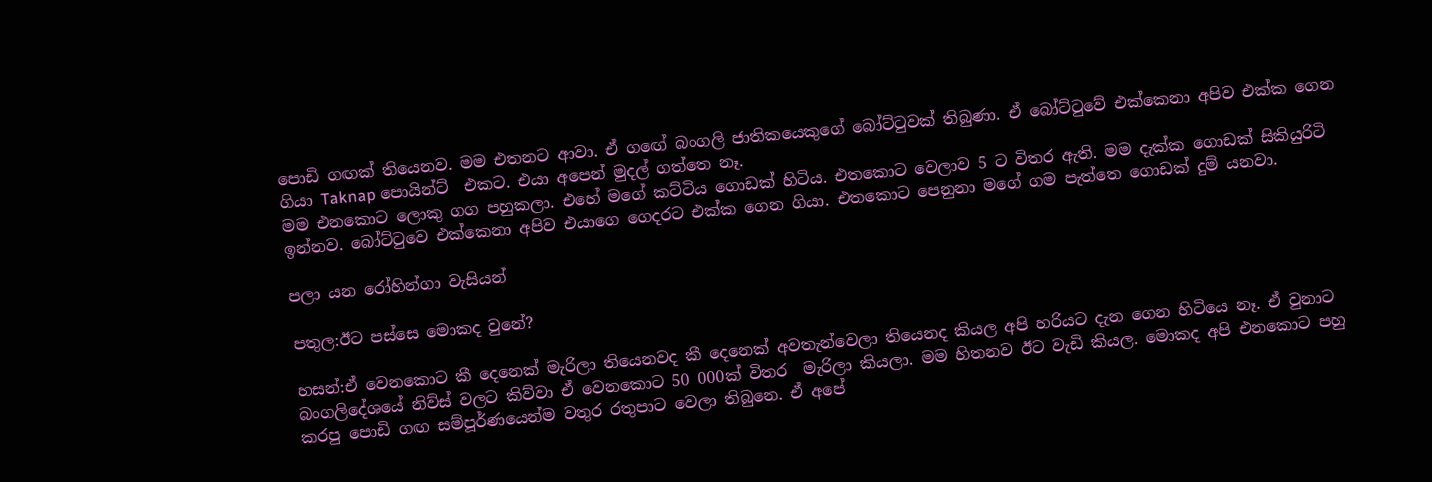පොඩි ගඟක් තියෙනව. මම එතනට ආවා. ඒ ගඟේ බංගලි ජාතිකයෙකුගේ බෝට්ටුවක් තිබුණා. ඒ බෝට්ටුවේ එක්කෙනා අපිව එක්ක ගෙන ගියා Taknap පොයින්ට්  එකට. එයා අපෙන් මුදල් ගත්තෙ නෑ.
මම එනකොට ලොකු ගග පහුකලා. එහේ මගේ කට්ටිය ගොඩක් හිටිය. එතකොට වෙලාව 5 ට විතර ඇති. මම දැක්ක ගොඩක් සිකියුරිටි ඉන්නව. බෝට්ටුවෙ එක්කෙනා අපිව එයාගෙ ගෙදරට එක්ක ගෙන ගියා. එතකොට පෙනුනා මගේ ගම පැත්තෙ ගොඩක් දුම් යනවා.

පලා යන රෝහින්ගා වැසියන්

පතුල:ඊට පස්සෙ මොකද වුනේ?

හසන්:ඒ වෙනකොට කී දෙනෙක් මැරිලා තියෙනවද කී දෙනෙක් අවතැන්වෙලා තියෙනද කියල අපි හරියට දැන ගෙන හිටියෙ නෑ. ඒ වුනාට බංගලිදේශයේ නිව්ස් වලට කිව්වා ඒ වෙනකොට 50 000ක් විතර  මැරිලා කියලා. මම හිතනව ඊට වැඩි කියල. මොකද අපි එනකොට පහු කරපු පොඩි ගඟ සම්පූර්ණයෙන්ම වතුර රතුපාට වෙලා තිබුනෙ. ඒ අපේ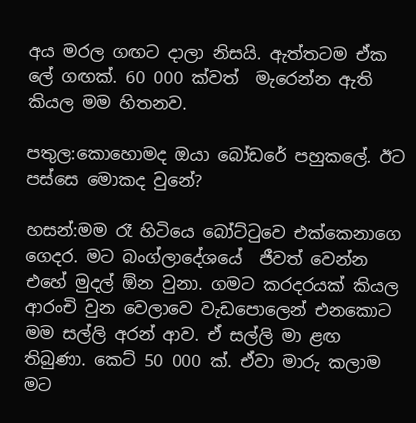අය මරල ගඟට දාලා නිසයි. ඇත්තටම ඒක ලේ ගඟක්. 60 000 ක්වත්  මැරෙන්න ඇති කියල මම හිතනව.

පතුල:කොහොමද ඔයා බෝඩරේ පහුකලේ. ඊට පස්සෙ මොකද වුනේ?

හසන්:මම රෑ හිටියෙ බෝට්ටුවෙ එක්කෙනාගෙ ගෙදර. මට බංග්ලාදේශයේ  ජීවත් වෙන්න එහේ මුදල් ඕන වුනා. ගමට කරදරයක් කියල ආරංචි වුන වෙලාවෙ වැඩපොලෙන් එනකොට මම සල්ලි අරන් ආව. ඒ සල්ලි මා ළඟ  තිබුණා. කෙට් 50 000 ක්. ඒවා මාරු කලාම මට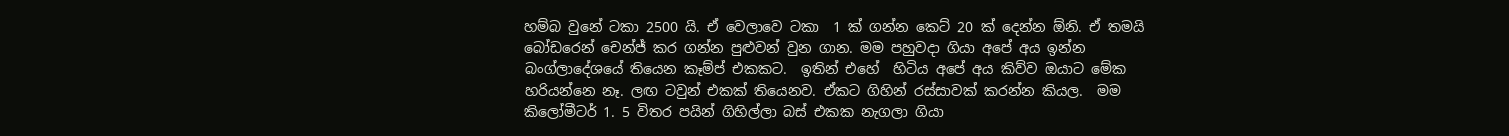හම්බ වුනේ ටකා 2500 යි. ඒ වෙලාවෙ ටකා  1 ක් ගන්න කෙට් 20 ක් දෙන්න ඕනි. ඒ තමයි බෝඩරෙන් චෙන්ජ් කර ගන්න පුළුවන් වුන ගාන. මම පහුවදා ගියා අපේ අය ඉන්න බංග්ලාදේශයේ තියෙන කෑම්ප් එකකට.  ඉතින් එහේ  හිටිය අපේ අය කිව්ව ඔයාට මේක හරියන්නෙ නෑ. ලඟ ටවුන් එකක් තියෙනව. ඒකට ගිහින් රස්සාවක් කරන්න කියල.  මම කිලෝමීටර් 1. 5 විතර පයින් ගිහිල්ලා බස් එකක නැගලා ගියා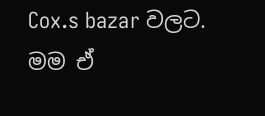Cox.s bazar වලට.  මම ඒ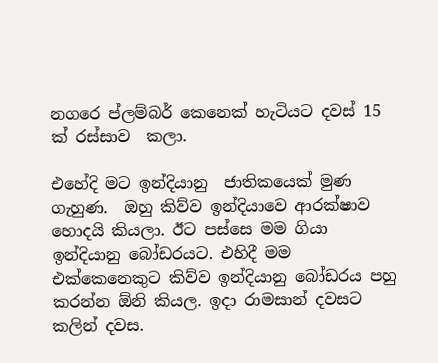නගරෙ ප්ලම්බර් කෙනෙක් හැටියට දවස් 15 ක් රස්සාව  කලා.

එහේදි මට ඉන්දියානු  ජාතිකයෙක් මුණ ගැහුණ.  ඔහු කිව්ව ඉන්දියාවෙ ආරක්ෂාව හොදයි කියලා. ඊට පස්සෙ මම ගියා ඉන්දියානු බෝඩරයට. එහිදී මම එක්කෙනෙකුට කිව්ව ඉන්දියානු බෝඩරය පහු කරන්න ඕනි කියල. ඉදා රාමසාන් දවසට කලින් දවස.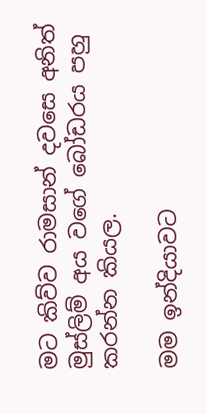මට කිව්ව රාමසාන් දවසෙ අනිත් මුස්ලිම් අය වගේ බෝඩරය පහු කරන්න කියල.

මම ඉන්දියාවට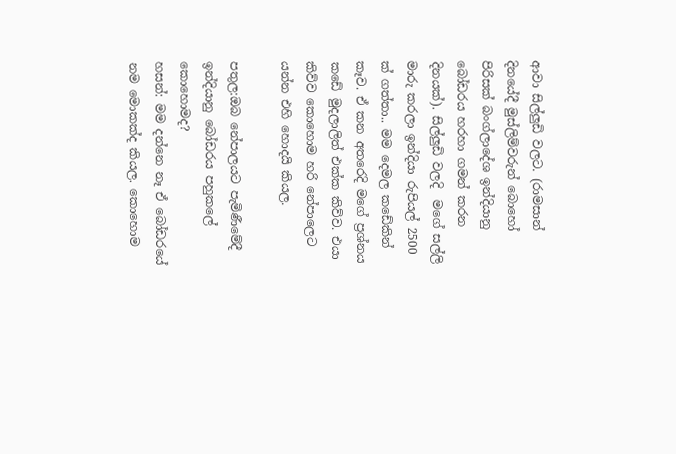ආවා සිල්ලුඩි වලට. (රාමසාන් දිනයේදී මුස්ලිම්වරුන් බොහෝ පිරිසක් බංග්ලාදේශ ඉන්දියානු බෝඩරය හරහා ගමන් කරන දිනයක්). සිල්ලුඩි වලදි  මගේ සල්ලි මාරු කරලා ඉන්දියා රුපියල් 2500 ක් ගත්තා.. මම දෙමල කඩේකින් කෑව. ඒ කන අතරෙදි මගේ ප්‍රශ්නය කඩේ මුදලාලිත් එක්ක කිව්ව. එයා කිව්ව කොහොම හරි නේපාලෙට යන්න එහි හොදයි කියල.

පතුල:ඔබ නේපාලයට පැමිණීමේදී ඉන්දියානු බෝඩරය පහුකලේ කොහොමද?
හසන්: මම දන්නෙ නෑ ඒ බෝඩරයේ නම මොකක්ද කියල. කොහොම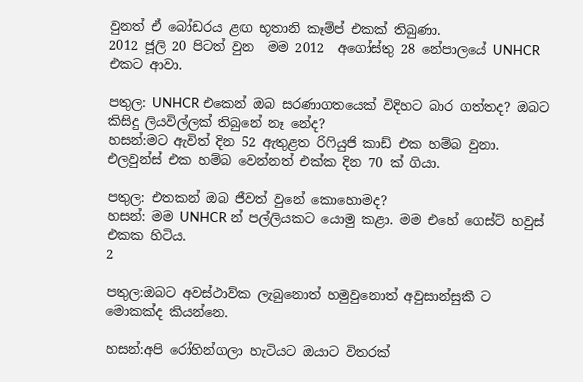වුනත් ඒ බෝඩරය ළඟ භූතානි කෑම්ප් එකක් තිබුණා.
2012 ජූලි 20 පිටත් වුන  මම 2012  අගෝස්තු 28 නේපාලයේ UNHCR එකට ආවා.

පතුල: UNHCR එකෙන් ඔබ සරණාගතයෙක් විදිහට බාර ගත්තද? ඔබට කිසිදු ලියවිල්ලක් තිබුනේ නෑ නේද?
හසන්:මට ඇවිත් දින 52 ඇතුළත රිෆියුජි කාඩ් එක හම්බ වුනා. එලවුන්ස් එක හම්බ වෙන්නත් එක්ක දින 70 ක් ගියා.

පතුල: එතකන් ඔබ ජීවත් වුනේ කොහොමද?
හසන්: මම UNHCR න් පල්ලියකට යොමු කළා. මම එහේ ගෙස්ට් හවුස් එකක හිටිය.
2

පතුල:ඔබට අවස්ථාව්ක ලැබුනොත් හමුවුනොත් අවුසාන්සුකී ට මොකක්ද කියන්නෙ.

හසන්:අපි රෝහින්ගලා හැටියට ඔයාට විතරක්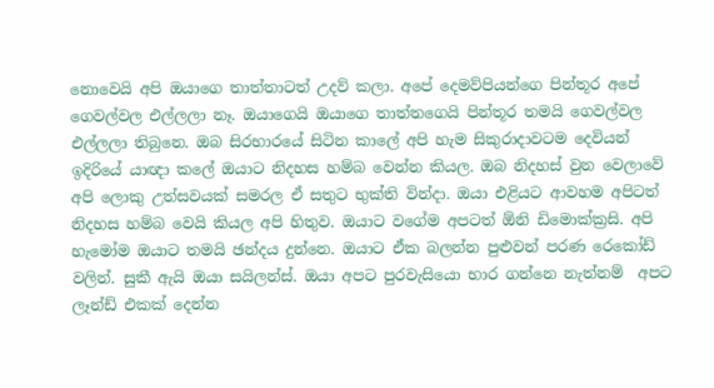නොවෙයි අපි ඔයාගෙ තාත්තාටත් උදව් කලා. අපේ දෙමව්පියන්ගෙ පින්තූර අපේ ගෙවල්වල එල්ලලා නෑ. ඔයාගෙයි ඔයාගෙ තාත්තගෙයි පින්තූර තමයි ගෙවල්වල එල්ලලා තිබුනෙ. ඔබ සිරභාරයේ සිටින කාලේ අපි හැම සිකුරාදාවටම දෙවියන් ඉදිරියේ යාඥා කලේ ඔයාට නිදහස හම්බ වෙන්න කියල. ඔබ නිදහස් වුන වෙලාවේ අපි ලොකු උත්සවයක් සමරල ඒ සතුට භුක්ති වින්දා. ඔයා එළියට ආවහම අපිටත් නිදහස හම්බ වෙයි කියල අපි හිතුව. ඔයාට වගේම අපටත් ඕනි ඩිමොක්ක්‍රසි. අපි හැමෝම ඔයාට තමයි ඡන්දය දුන්නෙ. ඔයාට ඒක බලන්න පුළුවන් පරණ රෙකෝඩ් වලින්. සුකී ඇයි ඔයා සයිලන්ස්. ඔයා අපට පුරවැසියො භාර ගන්නෙ නැත්නම්  අපට ලෑන්ඩ් එකක් දෙන්න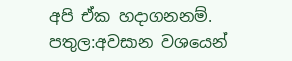අපි ඒක හදාගනනම්.
පතුල:අවසාන වශයෙන්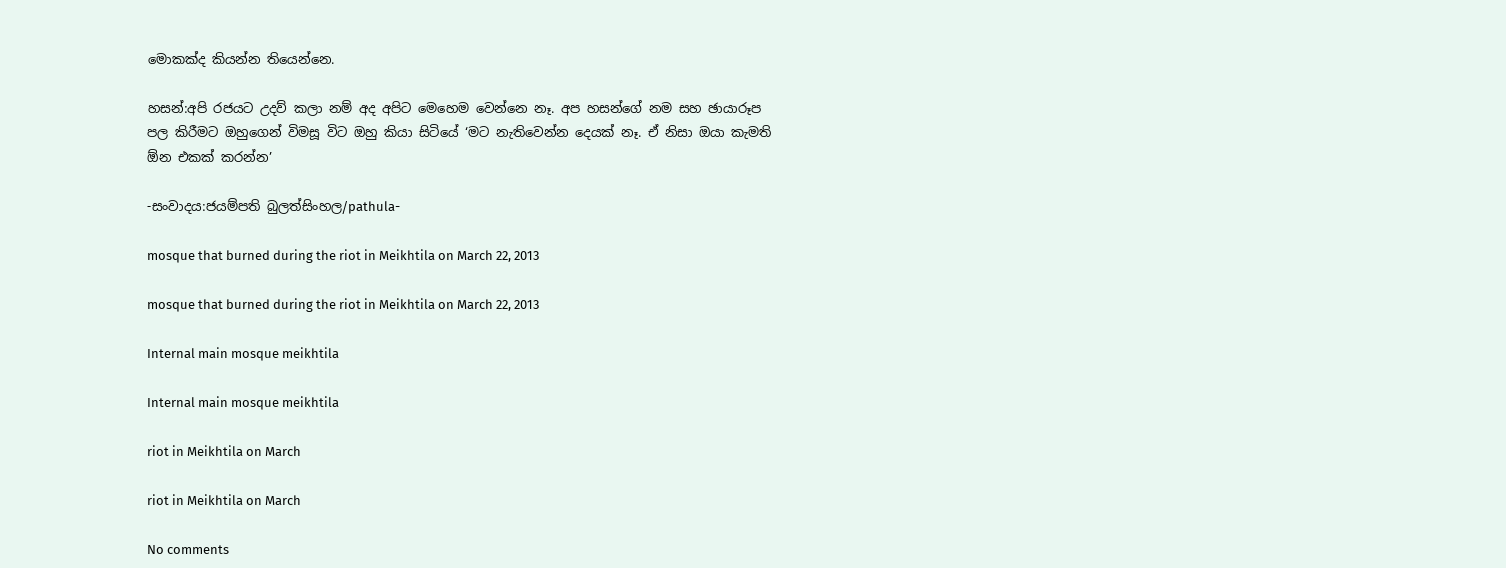මොකක්ද කියන්න තියෙන්නෙ.

හසන්:අපි රජයට උදව් කලා නම් අද අපිට මෙහෙම වෙන්නෙ නෑ. අප හසන්ගේ නම සහ ඡායාරූප පල කිරීමට ඔහුගෙන් විමසූ විට ඔහු කියා සිටියේ ‘මට නැතිවෙන්න දෙයක් නෑ. ඒ නිසා ඔයා කැමති ඕන එකක් කරන්න’

-සංවාදය:ජයම්පති බුලත්සිංහල/pathula-

mosque that burned during the riot in Meikhtila on March 22, 2013

mosque that burned during the riot in Meikhtila on March 22, 2013

Internal main mosque meikhtila

Internal main mosque meikhtila

riot in Meikhtila on March

riot in Meikhtila on March

No comments